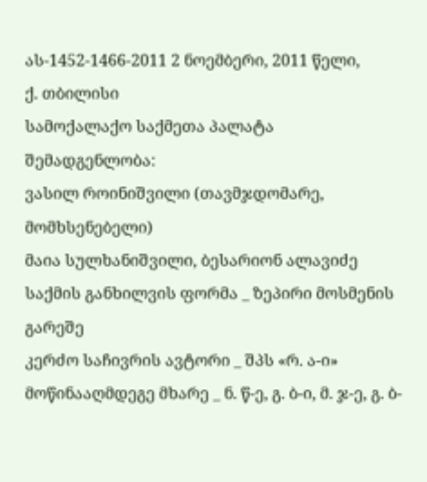ას-1452-1466-2011 2 ნოემბერი, 2011 წელი,
ქ. თბილისი
სამოქალაქო საქმეთა პალატა
შემადგენლობა:
ვასილ როინიშვილი (თავმჯდომარე, მომხსენებელი)
მაია სულხანიშვილი, ბესარიონ ალავიძე
საქმის განხილვის ფორმა _ ზეპირი მოსმენის გარეშე
კერძო საჩივრის ავტორი _ შპს «რ. ა-ი»
მოწინააღმდეგე მხარე _ ნ. წ-ე, გ. ბ-ი, მ. ჯ-ე, გ. ბ-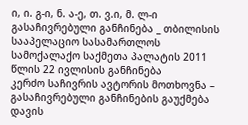ი, ი. გ-ი, ნ. ა-ე, თ. ვ.ი, მ. ლ-ი
გასაჩივრებული განჩინება _ თბილისის სააპელაციო სასამართლოს სამოქალაქო საქმეთა პალატის 2011 წლის 22 ივლისის განჩინება
კერძო საჩივრის ავტორის მოთხოვნა – გასაჩივრებული განჩინების გაუქმება
დავის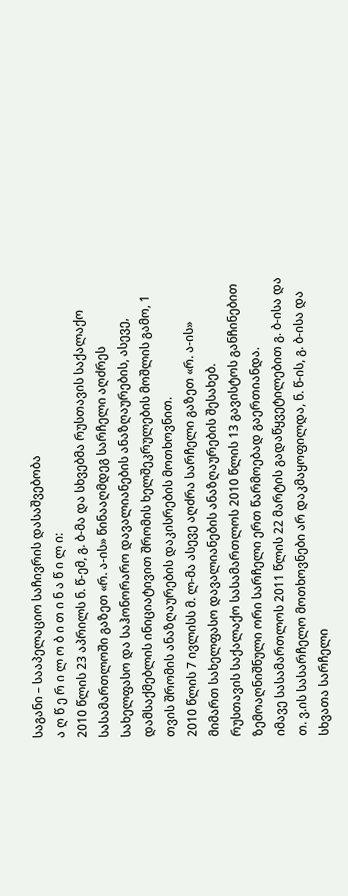საგანი – სააპელაციო საჩივრის დასაშვებობა
ა ღ წ ე რ ი ლ ო ბ ი თ ი ნ ა წ ი ლ ი:
2010 წლის 23 აპრილს ნ. წ-ემ, გ. ბ-მა და სხვებმა რუსთავის საქალაქო სასამართლოში გაზეთ «რ. ა-ის» წინააღმდეგ სარჩელი აღძრეს სახელფასო და საჰონორარო დავალიანების ანაზღაურების, ასევე, დამსაქმებლის ინიციატივით შრომის ხელშეკრულების მოშლის გამო, 1 თვის შრომის ანაზღაურების დაკისრების მოთხოვნით.
2010 წლის 7 ივლისს მ. ლ-მა ასევე აღძრა სარჩელი გაზეთ «რ. ა-ის» მიმართ სახელფასო დავალიანების ანაზღაურების შესახებ.
რუსთავის საქალაქო სასამართლოს 2010 წლის 13 გავისტოს განჩინებით ზემოაღნიშნული ორი სარჩელი ერთ წარმოებად გაერთიანდა.
იმავე სასამართლოს 2011 წლის 22 მარტის გადაწყვეტილებით გ. ბ-ისა და თ. ვ.ის სასარჩელო მოთხოვნები არ დაკმაყოფილდა, ნ. წ-ის, გ. ბ-ისა და სხვათა სარჩელი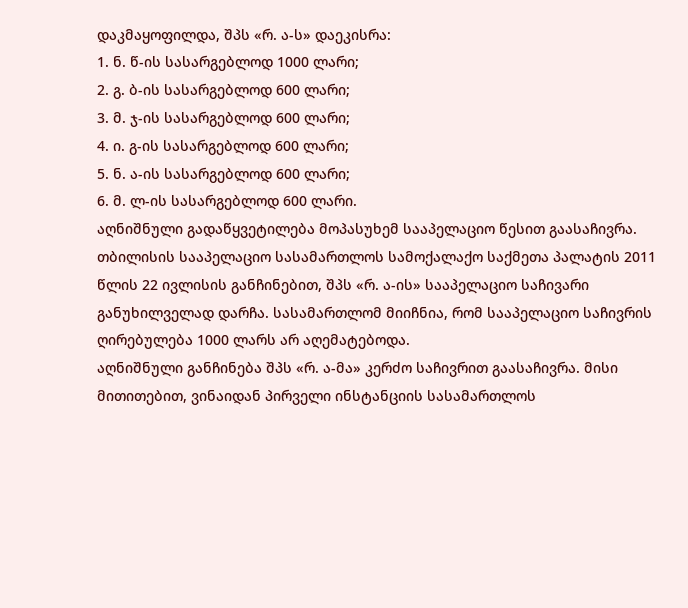დაკმაყოფილდა, შპს «რ. ა-ს» დაეკისრა:
1. ნ. წ-ის სასარგებლოდ 1000 ლარი;
2. გ. ბ-ის სასარგებლოდ 600 ლარი;
3. მ. ჯ-ის სასარგებლოდ 600 ლარი;
4. ი. გ-ის სასარგებლოდ 600 ლარი;
5. ნ. ა-ის სასარგებლოდ 600 ლარი;
6. მ. ლ-ის სასარგებლოდ 600 ლარი.
აღნიშნული გადაწყვეტილება მოპასუხემ სააპელაციო წესით გაასაჩივრა.
თბილისის სააპელაციო სასამართლოს სამოქალაქო საქმეთა პალატის 2011 წლის 22 ივლისის განჩინებით, შპს «რ. ა-ის» სააპელაციო საჩივარი განუხილველად დარჩა. სასამართლომ მიიჩნია, რომ სააპელაციო საჩივრის ღირებულება 1000 ლარს არ აღემატებოდა.
აღნიშნული განჩინება შპს «რ. ა-მა» კერძო საჩივრით გაასაჩივრა. მისი მითითებით, ვინაიდან პირველი ინსტანციის სასამართლოს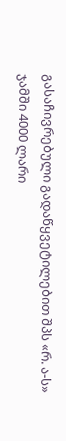გასაჩივრებული გადაწყვეტილებით შპს «რ. ა-ს» ჯამში 4000 ლარი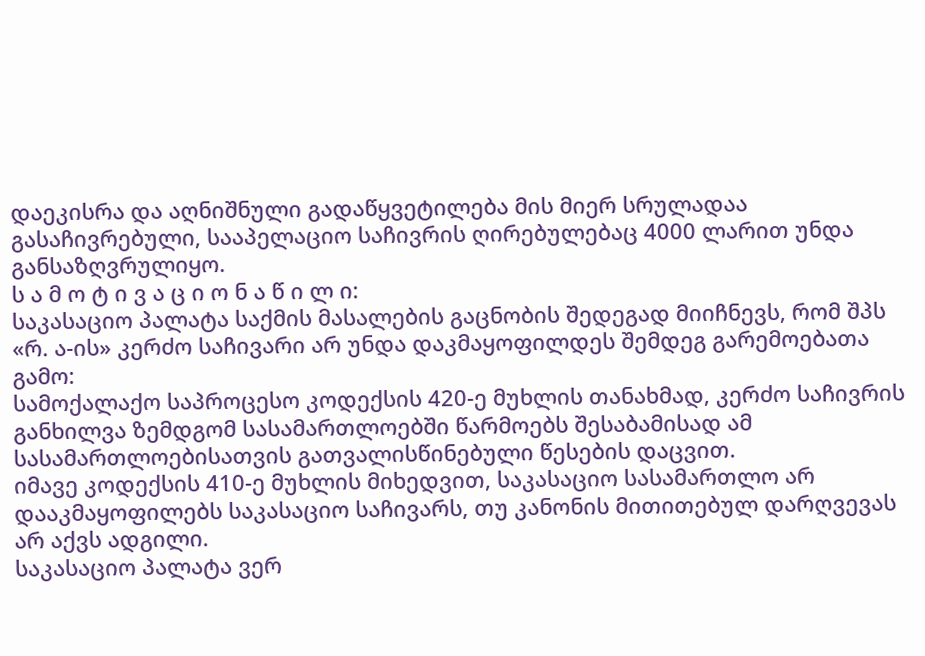დაეკისრა და აღნიშნული გადაწყვეტილება მის მიერ სრულადაა გასაჩივრებული, სააპელაციო საჩივრის ღირებულებაც 4000 ლარით უნდა განსაზღვრულიყო.
ს ა მ ო ტ ი ვ ა ც ი ო ნ ა წ ი ლ ი:
საკასაციო პალატა საქმის მასალების გაცნობის შედეგად მიიჩნევს, რომ შპს «რ. ა-ის» კერძო საჩივარი არ უნდა დაკმაყოფილდეს შემდეგ გარემოებათა გამო:
სამოქალაქო საპროცესო კოდექსის 420-ე მუხლის თანახმად, კერძო საჩივრის განხილვა ზემდგომ სასამართლოებში წარმოებს შესაბამისად ამ სასამართლოებისათვის გათვალისწინებული წესების დაცვით.
იმავე კოდექსის 410-ე მუხლის მიხედვით, საკასაციო სასამართლო არ დააკმაყოფილებს საკასაციო საჩივარს, თუ კანონის მითითებულ დარღვევას არ აქვს ადგილი.
საკასაციო პალატა ვერ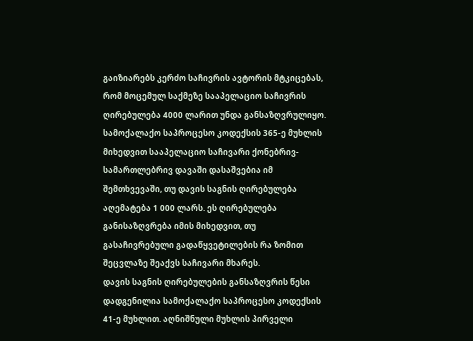გაიზიარებს კერძო საჩივრის ავტორის მტკიცებას, რომ მოცემულ საქმეზე სააპელაციო საჩივრის ღირებულება 4000 ლარით უნდა განსაზღვრულიყო.
სამოქალაქო საპროცესო კოდექსის 365-ე მუხლის მიხედვით სააპელაციო საჩივარი ქონებრივ-სამართლებრივ დავაში დასაშვებია იმ შემთხვევაში, თუ დავის საგნის ღირებულება აღემატება 1 000 ლარს. ეს ღირებულება განისაზღვრება იმის მიხედვით, თუ გასაჩივრებული გადაწყვეტილების რა ზომით შეცვლაზე შეაქვს საჩივარი მხარეს.
დავის საგნის ღირებულების განსაზღვრის წესი დადგენილია სამოქალაქო საპროცესო კოდექსის 41-ე მუხლით. აღნიშნული მუხლის პირველი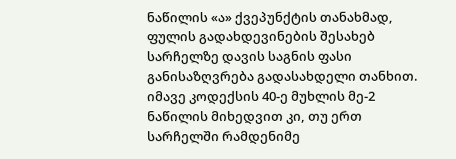ნაწილის «ა» ქვეპუნქტის თანახმად, ფულის გადახდევინების შესახებ სარჩელზე დავის საგნის ფასი განისაზღვრება გადასახდელი თანხით.
იმავე კოდექსის 40-ე მუხლის მე-2 ნაწილის მიხედვით კი, თუ ერთ სარჩელში რამდენიმე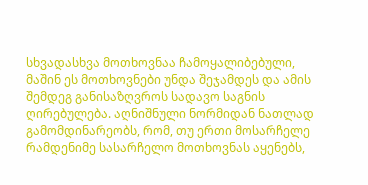სხვადასხვა მოთხოვნაა ჩამოყალიბებული, მაშინ ეს მოთხოვნები უნდა შეჯამდეს და ამის შემდეგ განისაზღვროს სადავო საგნის ღირებულება. აღნიშნული ნორმიდან ნათლად გამომდინარეობს, რომ, თუ ერთი მოსარჩელე რამდენიმე სასარჩელო მოთხოვნას აყენებს,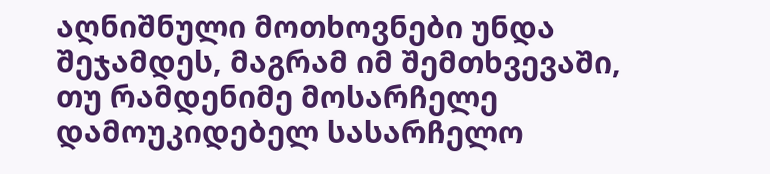აღნიშნული მოთხოვნები უნდა შეჯამდეს, მაგრამ იმ შემთხვევაში, თუ რამდენიმე მოსარჩელე დამოუკიდებელ სასარჩელო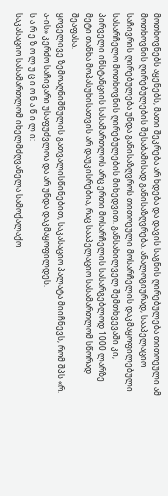მოთხოვნებს აყენებს, მათი შეკრება არ ხდება და დავის საგნის ღირებულება თითოეული ამ მოთხოვნის ღირებულების შესაბამისად განისაზღვრება. ანალოგიურად, სააპელაციო საჩივრის ღირებულება უნდა განისაზღვროს თითოეული მოსარჩელის დაკმაყოფილებული სასარჩელო მოთხოვნის ღირებულების მიხედვით. განსახილველ შემთხვევაში კი, პირველი ინსტანციის სასამართლოს არც ერთი მოსარჩელის სასარგებლოდ 1000 ლარზე მეტი თანხა მოპასუხისათვის არ დაუკისრებია, რაც სააპელაციო სასამართლომ სწორად შეაფასა.
ყოველივე ზემოაღნიშნულის გათვალისწინებით, საკასაციო პალატა მიიჩნევს, რომ შპს «რ. ა-ის» კერძო საჩივარი უსაფუძვლოა და არ უნდა დაკმაყოფილდეს.
ს ა რ ე ზ ო ლ უ ც ი ო ნ ა წ ი ლ ი:
საკასაციო სასამართლომ იხელმძღვანელა სამოქალაქო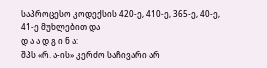საპროცესო კოდექსის 420-ე, 410-ე, 365-ე, 40-ე, 41-ე მუხლებით და
დ ა ა დ გ ი ნ ა:
შპს «რ. ა-ის» კერძო საჩივარი არ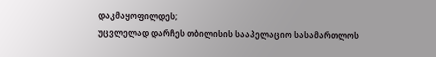დაკმაყოფილდეს;
უცვლელად დარჩეს თბილისის სააპელაციო სასამართლოს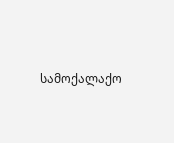სამოქალაქო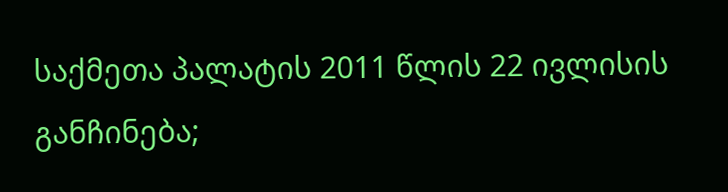საქმეთა პალატის 2011 წლის 22 ივლისის განჩინება;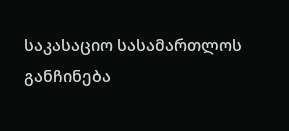საკასაციო სასამართლოს განჩინება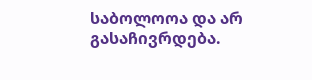საბოლოოა და არ გასაჩივრდება.